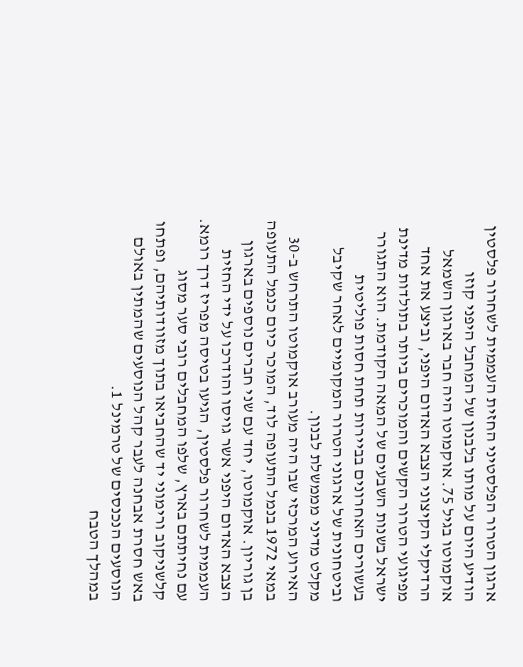ארגון הטרור הפלסטיני החזית העממית לשחרור פלסטין הודיע היום על מותו בלבנון של המחבל היפני קוזו אוקמוטו בגיל 75. אוקמוטו היה חבר בארגון השמאל הרדיקלי הקיצוני הצבא האדום היפני, וביצע את אחד מפיגועי הטרור הקשים והמוכרים ביותר בתולדות מדינת ישראל בשנות השבעים של המאה הקודמת. הוא התגורר בעשורים האחרונים בביירות תחת חסות פוליטית וביטחונית של ארגוני הטרור המקומיים לאחר שקיבל מקלט מדיני מממשלת לבנון.
האירוע המרכזי שבו היה מעורב אוקמוטו התרחש ב-30 במאי 1972 בנמל התעופה לוד, המוכר כיום כנמל התעופה בן גוריון. אוקמוטו, יחד עם שני חברים נוספים בארגון הצבא האדום היפני אשר גויסו והודרכו על ידי החזית העממית לשחרור פלסטין, הגיעו בטיסה מפריז דרך רומא. עם נחיתתם בארץ, שלפו המחבלים רובי סער מסוג קלשניקוב ורימוני יד שהחביאו בתוך מזוודותיהם, ופתחו באש חסרת אבחנה לעבר קהל הנוסעים שהמתין באולם הנוסעים הנכנסים של טרמינל 1.
במהלך הטבח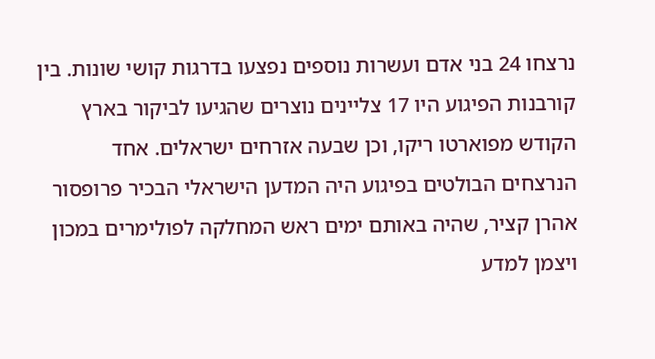נרצחו 24 בני אדם ועשרות נוספים נפצעו בדרגות קושי שונות. בין קורבנות הפיגוע היו 17 צליינים נוצרים שהגיעו לביקור בארץ הקודש מפוארטו ריקו, וכן שבעה אזרחים ישראלים. אחד הנרצחים הבולטים בפיגוע היה המדען הישראלי הבכיר פרופסור אהרן קציר, שהיה באותם ימים ראש המחלקה לפולימרים במכון ויצמן למדע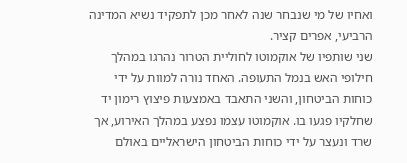ואחיו של מי שנבחר שנה לאחר מכן לתפקיד נשיא המדינה הרביעי, אפרים קציר.
שני שותפיו של אוקמוטו לחוליית הטרור נהרגו במהלך חילופי האש בנמל התעופה. האחד נורה למוות על ידי כוחות הביטחון, והשני התאבד באמצעות פיצוץ רימון יד שחלקיו פגעו בו. אוקמוטו עצמו נפצע במהלך האירוע, אך שרד ונעצר על ידי כוחות הביטחון הישראליים באולם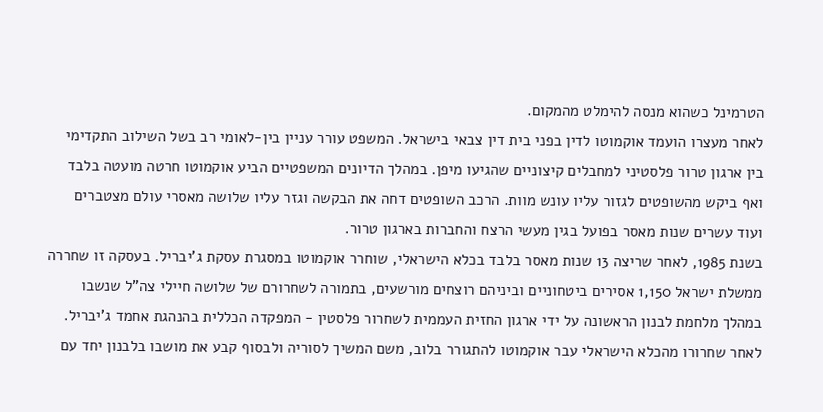הטרמינל כשהוא מנסה להימלט מהמקום.
לאחר מעצרו הועמד אוקמוטו לדין בפני בית דין צבאי בישראל. המשפט עורר עניין בין-לאומי רב בשל השילוב התקדימי בין ארגון טרור פלסטיני למחבלים קיצוניים שהגיעו מיפן. במהלך הדיונים המשפטיים הביע אוקמוטו חרטה מועטה בלבד ואף ביקש מהשופטים לגזור עליו עונש מוות. הרכב השופטים דחה את הבקשה וגזר עליו שלושה מאסרי עולם מצטברים ועוד עשרים שנות מאסר בפועל בגין מעשי הרצח והחברות בארגון טרור.
בשנת 1985, לאחר שריצה 13 שנות מאסר בלבד בכלא הישראלי, שוחרר אוקמוטו במסגרת עסקת ג'יבריל. בעסקה זו שחררה ממשלת ישראל 1,150 אסירים ביטחוניים וביניהם רוצחים מורשעים, בתמורה לשחרורם של שלושה חיילי צה"ל שנשבו במהלך מלחמת לבנון הראשונה על ידי ארגון החזית העממית לשחרור פלסטין - המפקדה הכללית בהנהגת אחמד ג'יבריל.
לאחר שחרורו מהכלא הישראלי עבר אוקמוטו להתגורר בלוב, משם המשיך לסוריה ולבסוף קבע את מושבו בלבנון יחד עם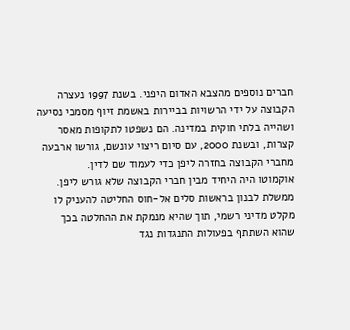חברים נוספים מהצבא האדום היפני. בשנת 1997 נעצרה הקבוצה על ידי הרשויות בביירות באשמת זיוף מסמכי נסיעה ושהייה בלתי חוקית במדינה. הם נשפטו לתקופות מאסר קצרות, ובשנת 2000, עם סיום ריצוי עונשם, גורשו ארבעה מחברי הקבוצה בחזרה ליפן כדי לעמוד שם לדין.
אוקמוטו היה היחיד מבין חברי הקבוצה שלא גורש ליפן. ממשלת לבנון בראשות סלים אל-חוס החליטה להעניק לו מקלט מדיני רשמי, תוך שהיא מנמקת את ההחלטה בכך שהוא השתתף בפעולות התנגדות נגד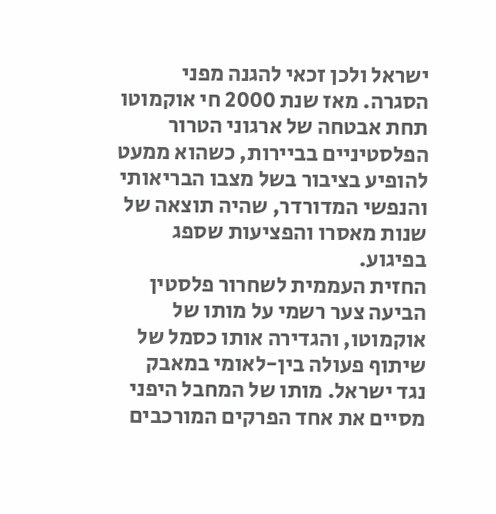ישראל ולכן זכאי להגנה מפני הסגרה. מאז שנת 2000 חי אוקמוטו תחת אבטחה של ארגוני הטרור הפלסטיניים בביירות, כשהוא ממעט להופיע בציבור בשל מצבו הבריאותי והנפשי המדורדר, שהיה תוצאה של שנות מאסרו והפציעות שספג בפיגוע.
החזית העממית לשחרור פלסטין הביעה צער רשמי על מותו של אוקמוטו, והגדירה אותו כסמל של שיתוף פעולה בין-לאומי במאבק נגד ישראל. מותו של המחבל היפני מסיים את אחד הפרקים המורכבים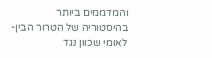והמדממים ביותר בהיסטוריה של הטרור הבין-לאומי שכוון נגד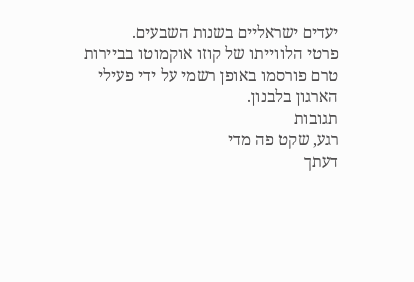יעדים ישראליים בשנות השבעים.
פרטי הלווייתו של קוזו אוקמוטו בביירות טרם פורסמו באופן רשמי על ידי פעילי הארגון בלבנון.
תגובות
רגע, שקט פה מדי
דעתך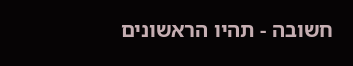חשובה - תהיו הראשונים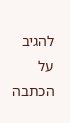להגיב על הכתבה